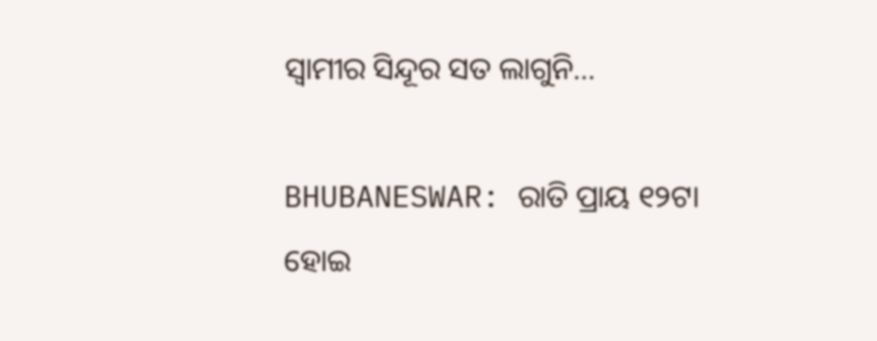ସ୍ବାମୀର ସିନ୍ଦୂର ସତ ଲାଗୁନି…

BHUBANESWAR: ରାତି ପ୍ରାୟ ୧୨ଟା ହୋଇ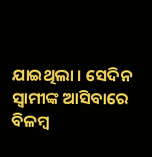ଯାଇଥିଲା । ସେଦିନ ସ୍ବାମୀଙ୍କ ଆସିବାରେ ବିଳମ୍ବ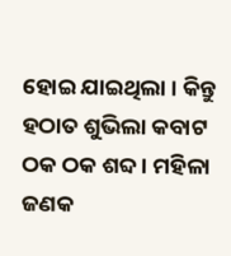ହୋଇ ଯାଇଥିଲା । କିନ୍ତୁ ହଠାତ ଶୁଭିଲା କବାଟ ଠକ ଠକ ଶବ୍ଦ । ମହିଳା ଜଣକ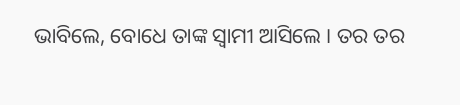ଭାବିଲେ, ବୋଧେ ତାଙ୍କ ସ୍ବାମୀ ଆସିଲେ । ତର ତର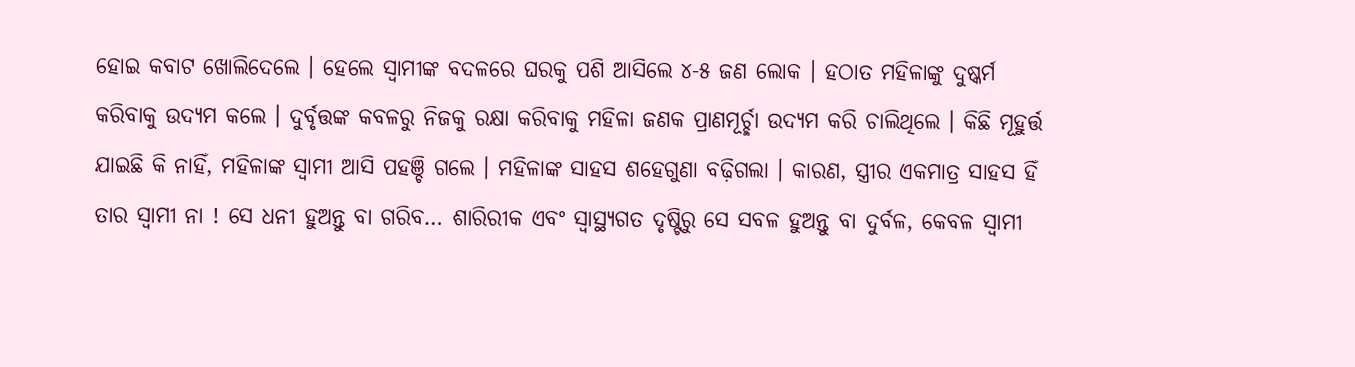ହୋଇ କବାଟ ଖୋଲିଦେଲେ । ହେଲେ ସ୍ବାମୀଙ୍କ ବଦଳରେ ଘରକୁ ପଶି ଆସିଲେ ୪-୫ ଜଣ ଲୋକ । ହଠାତ ମହିଳାଙ୍କୁ ଦୁଷ୍କର୍ମ କରିବାକୁ ଉଦ୍ୟମ କଲେ । ଦୁର୍ବୃତ୍ତଙ୍କ କବଳରୁ ନିଜକୁ ରକ୍ଷା କରିବାକୁ ମହିଳା ଜଣକ ପ୍ରାଣମୂର୍ଚ୍ଛା ଉଦ୍ୟମ କରି ଚାଲିଥିଲେ । କିଛି ମୂହୁର୍ତ୍ତ ଯାଇଛି କି ନାହିଁ, ମହିଳାଙ୍କ ସ୍ବାମୀ ଆସି ପହଞ୍ଚି ଗଲେ । ମହିଳାଙ୍କ ସାହସ ଶହେଗୁଣା ବଢ଼ିଗଲା । କାରଣ, ସ୍ତ୍ରୀର ଏକମାତ୍ର ସାହସ ହିଁ ତାର ସ୍ବାମୀ ନା ! ସେ ଧନୀ ହୁଅନ୍ତୁ ବା ଗରିବ… ଶାରିରୀକ ଏବଂ ସ୍ବାସ୍ଥ୍ୟଗତ ଦୃଷ୍ଟିରୁ ସେ ସବଳ ହୁଅନ୍ତୁ ବା ଦୁର୍ବଳ, କେବଳ ସ୍ବାମୀ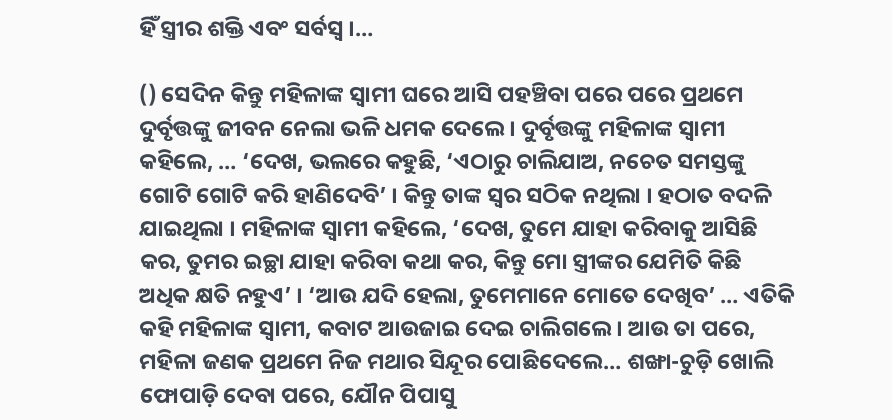ହିଁ ସ୍ତ୍ରୀର ଶକ୍ତି ଏବଂ ସର୍ବସ୍ବ ।…

() ସେଦିନ କିନ୍ତୁ ମହିଳାଙ୍କ ସ୍ବାମୀ ଘରେ ଆସି ପହଞ୍ଚିବା ପରେ ପରେ ପ୍ରଥମେ ଦୁର୍ବୃତ୍ତଙ୍କୁ ଜୀବନ ନେଲା ଭଳି ଧମକ ଦେଲେ । ଦୁର୍ବୃତ୍ତଙ୍କୁ ମହିଳାଙ୍କ ସ୍ବାମୀ କହିଲେ, … ‘ଦେଖ, ଭଲରେ କହୁଛି, ‘ଏଠାରୁ ଚାଲିଯାଅ, ନଚେତ ସମସ୍ତଙ୍କୁ ଗୋଟି ଗୋଟି କରି ହାଣିଦେବି’ । କିନ୍ତୁ ତାଙ୍କ ସ୍ବର ସଠିକ ନଥିଲା । ହଠାତ ବଦଳି ଯାଇଥିଲା । ମହିଳାଙ୍କ ସ୍ବାମୀ କହିଲେ, ‘ଦେଖ, ତୁମେ ଯାହା କରିବାକୁ ଆସିଛି କର, ତୁମର ଇଚ୍ଛା ଯାହା କରିବା କଥା କର, କିନ୍ତୁ ମୋ ସ୍ତ୍ରୀଙ୍କର ଯେମିତି କିଛି ଅଧିକ କ୍ଷତି ନହୁଏ’ । ‘ଆଉ ଯଦି ହେଲା, ତୁମେମାନେ ମୋତେ ଦେଖିବ’ … ଏତିକି କହି ମହିଳାଙ୍କ ସ୍ବାମୀ, କବାଟ ଆଉଜାଇ ଦେଇ ଚାଲିଗଲେ । ଆଉ ତା ପରେ, ମହିଳା ଜଣକ ପ୍ରଥମେ ନିଜ ମଥାର ସିନ୍ଦୂର ପୋଛିଦେଲେ… ଶଙ୍ଖା-ଚୁଡ଼ି ଖୋଲି ଫୋପାଡ଼ି ଦେବା ପରେ, ଯୌନ ପିପାସୁ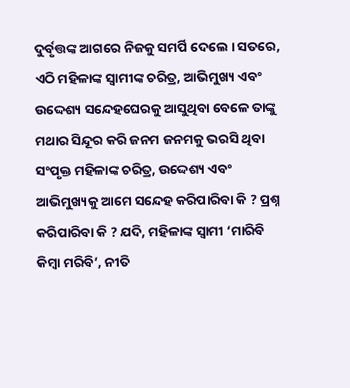ଦୁର୍ବୃତ୍ତଙ୍କ ଆଗରେ ନିଜକୁ ସମର୍ପି ଦେଲେ । ସତରେ, ଏଠି ମହିଳାଙ୍କ ସ୍ବାମୀଙ୍କ ଚରିତ୍ର, ଆଭିମୁଖ୍ୟ ଏବଂ ଉଦ୍ଦେଶ୍ୟ ସନ୍ଦେହଘେରକୁ ଆସୁଥିବା ବେଳେ ତାଙ୍କୁ ମଥାର ସିନ୍ଦୂର କରି ଜନମ ଜନମକୁ ଭରସି ଥିବା ସଂପୃକ୍ତ ମହିଳାଙ୍କ ଚରିତ୍ର, ଉଦ୍ଦେଶ୍ୟ ଏବଂ ଆଭିମୁଖ୍ୟକୁ ଆମେ ସନ୍ଦେହ କରିପାରିବା କି ? ପ୍ରଶ୍ନ କରିପାରିବା କି ? ଯଦି, ମହିଳାଙ୍କ ସ୍ବାମୀ ‘ମାରିବି କିମ୍ବା ମରିବି’, ନୀତି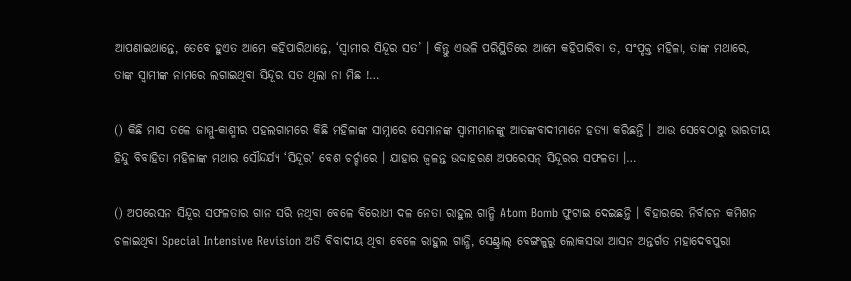ଆପଣାଇଥାନ୍ତେ, ତେବେ ହୁଏତ ଆମେ କହିପାରିଥାନ୍ତେ, ‘ସ୍ବାମୀର ସିନ୍ଦୂର ସତ’ । କିନ୍ତୁ ଏଭଳି ପରିସ୍ଥିତିରେ ଆମେ କହିପାରିବା ତ, ସଂପୃକ୍ତ ମହିଳା, ତାଙ୍କ ମଥାରେ, ତାଙ୍କ ସ୍ବାମୀଙ୍କ ନାମରେ ଲଗାଇଥିବା ସିନ୍ଦୂର ସତ ଥିଲା ନା ମିଛ !…

() କିଛି ମାସ ତଳେ ଜାମ୍ମୁ-କାଶ୍ମୀର ପହଲଗାମରେ କିଛି ମହିଳାଙ୍କ ସାମ୍ନାରେ ସେମାନଙ୍କ ସ୍ବାମୀମାନଙ୍କୁ ଆତଙ୍କବାଦୀମାନେ ହତ୍ୟା କରିଛନ୍ତି । ଆଉ ସେବେଠାରୁ ଭାରତୀୟ ହିନ୍ଦୁ ବିବାହିତା ମହିଳାଙ୍କ ମଥାର ସୌନ୍ଦର୍ଯ୍ୟ ‘ସିନ୍ଦୂର’ ବେଶ ଚର୍ଚ୍ଚାରେ । ଯାହାର ଜ୍ବଳନ୍ତ ଉଦ୍ଦାହରଣ ଅପରେସନ୍ ସିନ୍ଦୂରର ସଫଳତା ।…

() ଅପରେସନ ସିନ୍ଦୂର ସଫଳତାର ଗାନ ସରି ନଥିବା ବେଳେ ବିରୋଧୀ ଦଳ ନେତା ରାହୁଲ ଗାନ୍ଧି Atom Bomb ଫୁଟାଇ ଦେଇଛନ୍ତି । ବିହାରରେ ନିର୍ବାଚନ କମିଶନ ଚଳାଇଥିବା Special Intensive Revision ଅତି ବିବାଦୀୟ ଥିବା ବେଳେ ରାହୁଲ ଗାନ୍ଧି, ସେଣ୍ଟ୍ରାଲ୍ ବେଙ୍ଗଳୁରୁ ଲୋକସଭା ଆସନ ଅନ୍ତର୍ଗତ ମହାଦେବପୁରା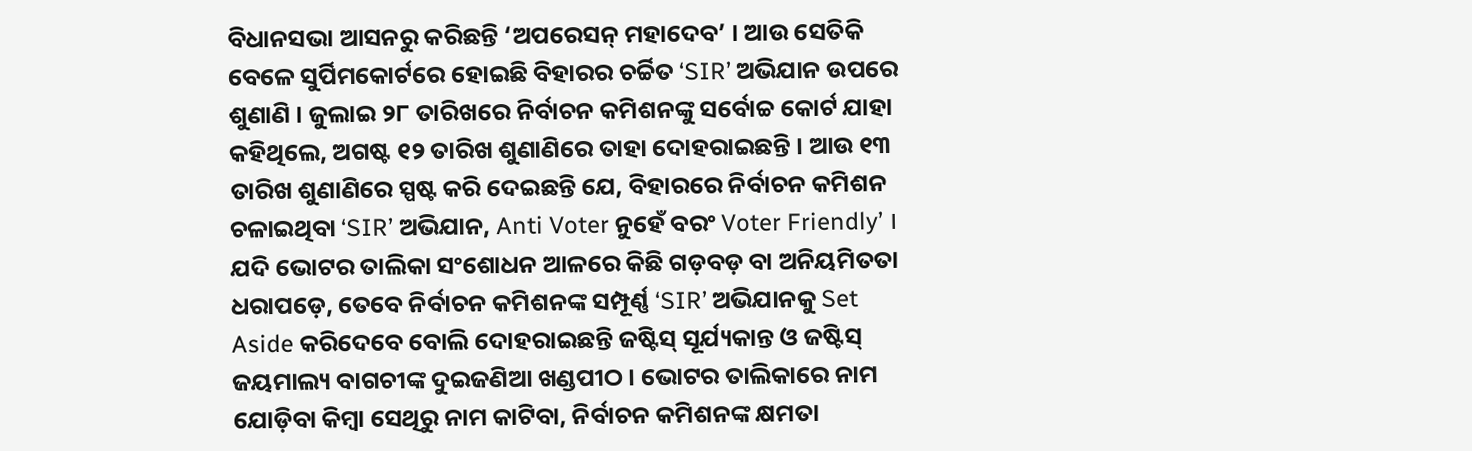ବିଧାନସଭା ଆସନରୁ କରିଛନ୍ତି ‘ଅପରେସନ୍ ମହାଦେବ’ । ଆଉ ସେତିକି ବେଳେ ସୁର୍ପିମକୋର୍ଟରେ ହୋଇଛି ବିହାରର ଚର୍ଚ୍ଚିତ ‘SIR’ ଅଭିଯାନ ଉପରେ ଶୁଣାଣି । ଜୁଲାଇ ୨୮ ତାରିଖରେ ନିର୍ବାଚନ କମିଶନଙ୍କୁ ସର୍ବୋଚ୍ଚ କୋର୍ଟ ଯାହା କହିଥିଲେ, ଅଗଷ୍ଟ ୧୨ ତାରିଖ ଶୁଣାଣିରେ ତାହା ଦୋହରାଇଛନ୍ତି । ଆଉ ୧୩ ତାରିଖ ଶୁଣାଣିରେ ସ୍ପଷ୍ଟ କରି ଦେଇଛନ୍ତି ଯେ, ବିହାରରେ ନିର୍ବାଚନ କମିଶନ ଚଳାଇଥିବା ‘SIR’ ଅଭିଯାନ, Anti Voter ନୁହେଁ ବରଂ Voter Friendly’ । ଯଦି ଭୋଟର ତାଲିକା ସଂଶୋଧନ ଆଳରେ କିଛି ଗଡ଼ବଡ଼ ବା ଅନିୟମିତତା ଧରାପଡ଼େ, ତେବେ ନିର୍ବାଚନ କମିଶନଙ୍କ ସମ୍ପୂର୍ଣ୍ଣ ‘SIR’ ଅଭିଯାନକୁ Set Aside କରିଦେବେ ବୋଲି ଦୋହରାଇଛନ୍ତି ଜଷ୍ଟିସ୍ ସୂର୍ଯ୍ୟକାନ୍ତ ଓ ଜଷ୍ଟିସ୍ ଜୟମାଲ୍ୟ ବାଗଚୀଙ୍କ ଦୁଇଜଣିଆ ଖଣ୍ଡପୀଠ । ଭୋଟର ତାଲିକାରେ ନାମ ଯୋଡ଼ିବା କିମ୍ବା ସେଥିରୁ ନାମ କାଟିବା, ନିର୍ବାଚନ କମିଶନଙ୍କ କ୍ଷମତା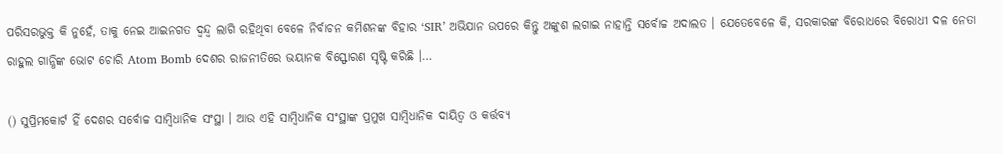ପରିସରଭୁକ୍ତ କି ନୁହେଁ, ତାକୁ ନେଇ ଆଇନଗତ ଦ୍ବନ୍ଦ୍ବ ଲାଗି ରହିଥିବା ବେଳେ ନିର୍ବାଚନ କମିଶନଙ୍କ ବିହାର ‘SIR’ ଅଭିଯାନ ଉପରେ କିନ୍ତୁ ଅଙ୍କୁଶ ଲଗାଇ ନାହାନ୍ତି ସର୍ବୋଚ୍ଚ ଅଦାଲତ । ଯେତେବେଳେ କି, ସରକାରଙ୍କ ବିରୋଧରେ ବିରୋଧୀ ଦଳ ନେତା ରାହୁଲ ଗାନ୍ଧିଙ୍କ ଭୋଟ ଚୋରି Atom Bomb ଦେଶର ରାଜନୀତିରେ ଭୟାନକ ବିସ୍ଫୋରଣ ସୃଷ୍ଟି କରିଛି ।…

() ସୁପ୍ରିମକୋର୍ଟ ହିଁ ଦେଶର ସର୍ବୋଚ୍ଚ ସାମ୍ବିଧାନିକ ସଂସ୍ଥା । ଆଉ ଏହି ସାମ୍ବିଧାନିକ ସଂସ୍ଥାଙ୍କ ପ୍ରମୁଖ ସାମ୍ବିଧାନିକ ଦାୟିତ୍ବ ଓ କର୍ତ୍ତବ୍ୟ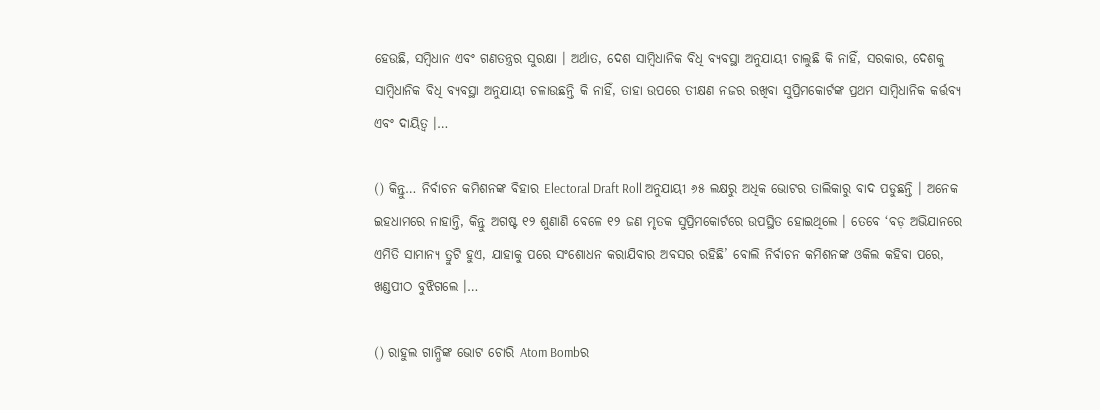ହେଉଛି, ସମ୍ବିଧାନ ଏବଂ ଗଣତନ୍ତ୍ରର ସୁରକ୍ଷା । ଅର୍ଥାତ, ଦେଶ ସାମ୍ବିଧାନିକ ବିଧି ବ୍ୟବସ୍ଥା ଅନୁଯାୟୀ ଚାଲୁଛି କି ନାହିଁ, ସରକାର, ଦେଶକୁ ସାମ୍ବିଧାନିକ ବିଧି ବ୍ୟବସ୍ଥା ଅନୁଯାୟୀ ଚଳାଉଛନ୍ତି କି ନାହିଁ, ତାହା ଉପରେ ତୀକ୍ଷଣ ନଜର ରଖିବା ସୁପ୍ରିମକୋର୍ଟଙ୍କ ପ୍ରଥମ ସାମ୍ବିଧାନିକ କର୍ତ୍ତବ୍ୟ ଏବଂ ଦାୟିତ୍ବ ।…

() କିନ୍ତୁ… ନିର୍ବାଚନ କମିଶନଙ୍କ ବିହାର Electoral Draft Roll ଅନୁଯାୟୀ ୬୫ ଲକ୍ଷରୁ ଅଧିକ ଭୋଟର ତାଲିକାରୁ ବାଦ ପଡୁଛନ୍ତି । ଅନେକ ଇହଧାମରେ ନାହାନ୍ତି, କିନ୍ତୁ ଅଗଷ୍ଟ ୧୨ ଶୁଣାଣି ବେଳେ ୧୨ ଜଣ ମୃତକ ସୁପ୍ରିମକୋର୍ଟରେ ଉପସ୍ଥିତ ହୋଇଥିଲେ । ତେବେ ‘ବଡ଼ ଅଭିଯାନରେ ଏମିତି ସାମାନ୍ୟ ତ୍ରୁଟି ହୁଏ, ଯାହାକୁ ପରେ ସଂଶୋଧନ କରାଯିବାର ଅବସର ରହିଛି’ ବୋଲି ନିର୍ବାଚନ କମିଶନଙ୍କ ଓକିଲ କହିବା ପରେ, ଖଣ୍ଡପୀଠ ବୁଝିଗଲେ ।…

() ରାହୁଲ ଗାନ୍ଧିଙ୍କ ଭୋଟ ଚୋରି Atom Bombର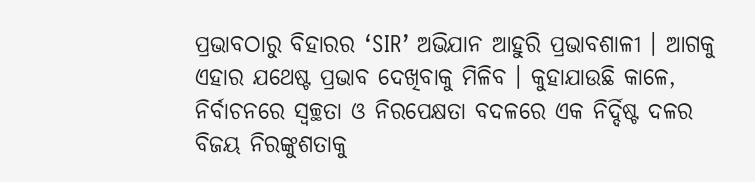ପ୍ରଭାବଠାରୁ ବିହାରର ‘SIR’ ଅଭିଯାନ ଆହୁରି ପ୍ରଭାବଶାଳୀ । ଆଗକୁ ଏହାର ଯଥେଷ୍ଟ ପ୍ରଭାବ ଦେଖିବାକୁ ମିଳିବ । କୁହାଯାଉଛି କାଳେ, ନିର୍ବାଚନରେ ସ୍ବଚ୍ଛତା ଓ ନିରପେକ୍ଷତା ବଦଳରେ ଏକ ନିର୍ଦ୍ଦିଷ୍ଟ ଦଳର ବିଜୟ ନିରଙ୍କୁଶତାକୁ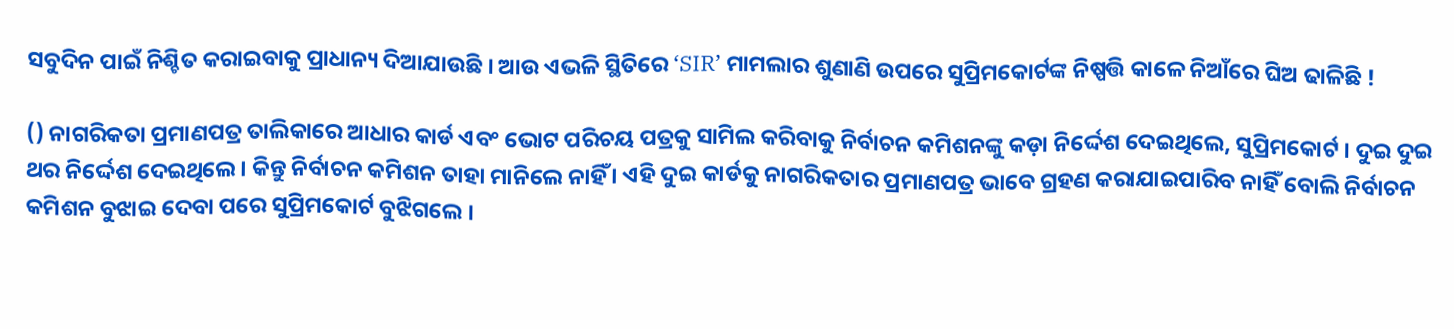ସବୁଦିନ ପାଇଁ ନିଶ୍ଚିତ କରାଇବାକୁ ପ୍ରାଧାନ୍ୟ ଦିଆଯାଉଛି । ଆଉ ଏଭଳି ସ୍ଥିତିରେ ‘SIR’ ମାମଲାର ଶୁଣାଣି ଉପରେ ସୁପ୍ରିମକୋର୍ଟଙ୍କ ନିଷ୍ପତ୍ତି କାଳେ ନିଆଁରେ ଘିଅ ଢାଳିଛି !

() ନାଗରିକତା ପ୍ରମାଣପତ୍ର ତାଲିକାରେ ଆଧାର କାର୍ଡ ଏବଂ ଭୋଟ ପରିଚୟ ପତ୍ରକୁ ସାମିଲ କରିବାକୁ ନିର୍ବାଚନ କମିଶନଙ୍କୁ କଡ଼ା ନିର୍ଦ୍ଦେଶ ଦେଇଥିଲେ, ସୁପ୍ରିମକୋର୍ଟ । ଦୁଇ ଦୁଇ ଥର ନିର୍ଦ୍ଦେଶ ଦେଇଥିଲେ । କିନ୍ତୁ ନିର୍ବାଚନ କମିଶନ ତାହା ମାନିଲେ ନାହିଁ । ଏହି ଦୁଇ କାର୍ଡକୁ ନାଗରିକତାର ପ୍ରମାଣପତ୍ର ଭାବେ ଗ୍ରହଣ କରାଯାଇପାରିବ ନାହିଁ ବୋଲି ନିର୍ବାଚନ କମିଶନ ବୁଝାଇ ଦେବା ପରେ ସୁପ୍ରିମକୋର୍ଟ ବୁଝିଗଲେ ।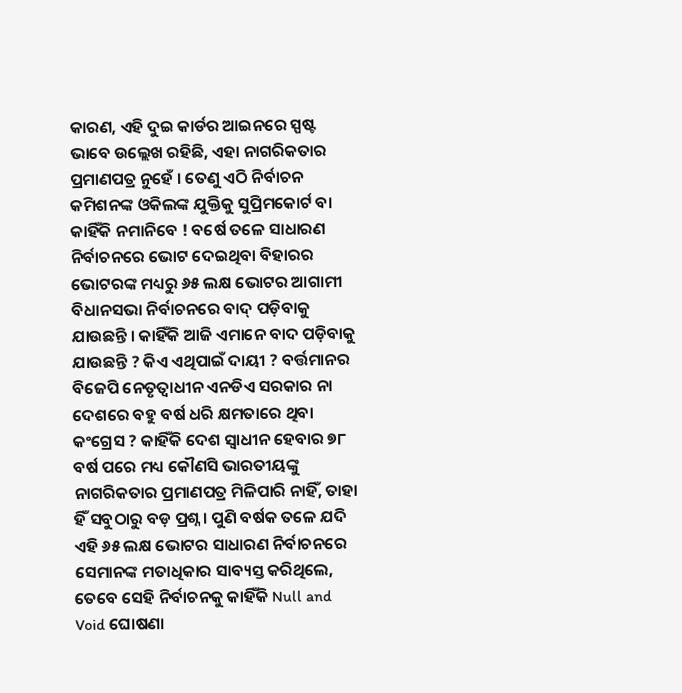କାରଣ, ଏହି ଦୁଇ କାର୍ଡର ଆଇନରେ ସ୍ପଷ୍ଟ ଭାବେ ଉଲ୍ଲେଖ ରହିଛି, ଏହା ନାଗରିକତାର ପ୍ରମାଣପତ୍ର ନୁହେଁ । ତେଣୁ ଏଠି ନିର୍ବାଚନ କମିଶନଙ୍କ ଓକିଲଙ୍କ ଯୁକ୍ତିକୁ ସୁପ୍ରିମକୋର୍ଟ ବା କାହିଁକି ନମାନିବେ ! ବର୍ଷେ ତଳେ ସାଧାରଣ ନିର୍ବାଚନରେ ଭୋଟ ଦେଇଥିବା ବିହାରର ଭୋଟରଙ୍କ ମଧ୍ୟରୁ ୬୫ ଲକ୍ଷ ଭୋଟର ଆଗାମୀ ବିଧାନସଭା ନିର୍ବାଚନରେ ବାଦ୍ ପଡ଼ିବାକୁ ଯାଉଛନ୍ତି । କାହିଁକି ଆଜି ଏମାନେ ବାଦ ପଡ଼ିବାକୁ ଯାଉଛନ୍ତି ? କିଏ ଏଥିପାଇଁ ଦାୟୀ ? ବର୍ତ୍ତମାନର ବିଜେପି ନେତୃତ୍ବାଧୀନ ଏନଡିଏ ସରକାର ନା ଦେଶରେ ବହୁ ବର୍ଷ ଧରି କ୍ଷମତାରେ ଥିବା କଂଗ୍ରେସ ? କାହିଁକି ଦେଶ ସ୍ବାଧୀନ ହେବାର ୭୮ ବର୍ଷ ପରେ ମଧ୍ୟ କୌଣସି ଭାରତୀୟଙ୍କୁ ନାଗରିକତାର ପ୍ରମାଣପତ୍ର ମିଳିପାରି ନାହିଁ, ତାହା ହିଁ ସବୁଠାରୁ ବଡ଼ ପ୍ରଶ୍ନ । ପୁଣି ବର୍ଷକ ତଳେ ଯଦି ଏହି ୬୫ ଲକ୍ଷ ଭୋଟର ସାଧାରଣ ନିର୍ବାଚନରେ ସେମାନଙ୍କ ମତାଧିକାର ସାବ୍ୟସ୍ତ କରିଥିଲେ, ତେବେ ସେହି ନିର୍ବାଚନକୁ କାହିଁକି Null and Void ଘୋଷଣା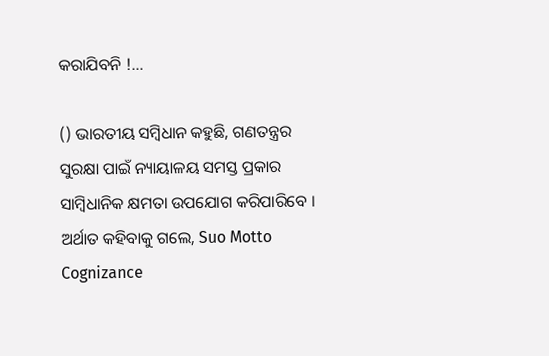କରାଯିବନି !…

() ଭାରତୀୟ ସମ୍ବିଧାନ କହୁଛି, ଗଣତନ୍ତ୍ରର ସୁରକ୍ଷା ପାଇଁ ନ୍ୟାୟାଳୟ ସମସ୍ତ ପ୍ରକାର ସାମ୍ବିଧାନିକ କ୍ଷମତା ଉପଯୋଗ କରିପାରିବେ । ଅର୍ଥାତ କହିବାକୁ ଗଲେ, Suo Motto Cognizance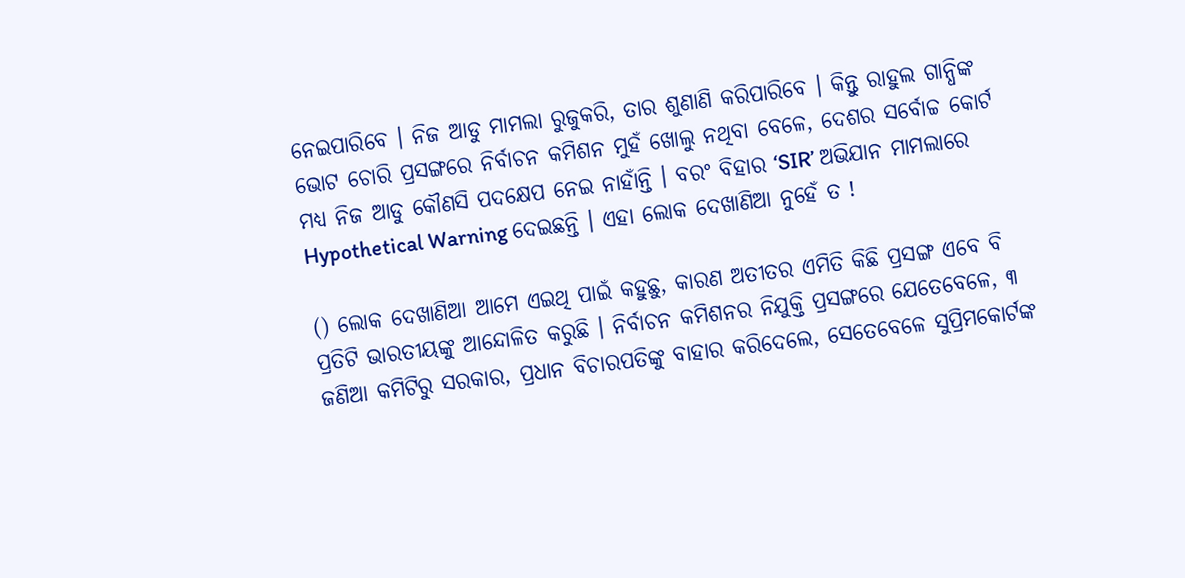ନେଇପାରିବେ । ନିଜ ଆଡୁ ମାମଲା ରୁଜୁକରି, ତାର ଶୁଣାଣି କରିପାରିବେ । କିନ୍ତୁ ରାହୁଲ ଗାନ୍ଧିଙ୍କ ଭୋଟ ଚୋରି ପ୍ରସଙ୍ଗରେ ନିର୍ବାଚନ କମିଶନ ମୁହଁ ଖୋଲୁ ନଥିବା ବେଳେ, ଦେଶର ସର୍ବୋଚ୍ଚ କୋର୍ଟ ମଧ୍ୟ ନିଜ ଆଡୁ କୌଣସି ପଦକ୍ଷେପ ନେଇ ନାହାଁନ୍ତି । ବରଂ ବିହାର ‘SIR’ ଅଭିଯାନ ମାମଲାରେ Hypothetical Warning ଦେଇଛନ୍ତି । ଏହା ଲୋକ ଦେଖାଣିଆ ନୁହେଁ ତ !

() ଲୋକ ଦେଖାଣିଆ ଆମେ ଏଇଥି ପାଇଁ କହୁଛୁ, କାରଣ ଅତୀତର ଏମିତି କିଛି ପ୍ରସଙ୍ଗ ଏବେ ବି ପ୍ରତିଟି ଭାରତୀୟଙ୍କୁ ଆନ୍ଦୋଳିତ କରୁଛି । ନିର୍ବାଚନ କମିଶନର ନିଯୁକ୍ତି ପ୍ରସଙ୍ଗରେ ଯେତେବେଳେ, ୩ ଜଣିଆ କମିଟିରୁ ସରକାର, ପ୍ରଧାନ ବିଚାରପତିଙ୍କୁ ବାହାର କରିଦେଲେ, ସେତେବେଳେ ସୁପ୍ରିମକୋର୍ଟଙ୍କ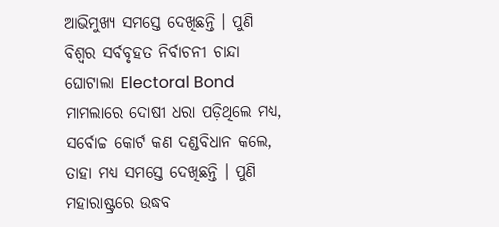ଆଭିମୁଖ୍ୟ ସମସ୍ତେ ଦେଖିଛନ୍ତି । ପୁଣି ବିଶ୍ବର ସର୍ବବୃହତ ନିର୍ବାଚନୀ ଚାନ୍ଦା ଘୋଟାଲା Electoral Bond ମାମଲାରେ ଦୋଷୀ ଧରା ପଡ଼ିଥିଲେ ମଧ୍ୟ, ସର୍ବୋଚ୍ଚ କୋର୍ଟ କଣ ଦଣ୍ଡବିଧାନ କଲେ, ତାହା ମଧ୍ୟ ସମସ୍ତେ ଦେଖିଛନ୍ତି । ପୁଣି ମହାରାଷ୍ଟ୍ରରେ ଉଦ୍ଧବ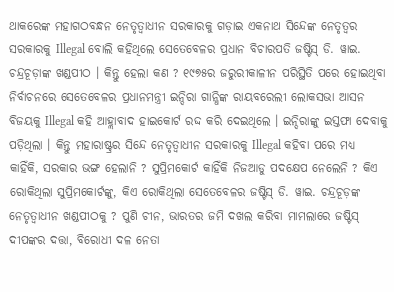ଥାକରେଙ୍କ ମହାଗଠବନ୍ଧନ ନେତୃତ୍ବାଧୀନ ସରକାରକୁ ଗଡ଼ାଇ ଏକନାଥ ସିନ୍ଦେଙ୍କ ନେତୃତ୍ବର ସରକାରକୁ Illegal ବୋଲି କହିଥିଲେ ସେତେବେଳର ପ୍ରଧାନ ବିଚାରପତି ଜଷ୍ଟିସ୍ ଡି. ୱାଇ. ଚନ୍ଦ୍ରଚୂଡ଼ାଙ୍କ ଖଣ୍ଡପୀଠ । କିନ୍ତୁ ହେଲା କଣ ? ୧୯୭୫ର ଜରୁରୀକାଳୀନ ପରିସ୍ଥିତି ପରେ ହୋଇଥିବା ନିର୍ବାଚନରେ ସେତେବେଳର ପ୍ରଧାନମନ୍ତ୍ରୀ ଇନ୍ଦିରା ଗାନ୍ଧିଙ୍କ ରାୟବରେଲୀ ଲୋକସଭା ଆସନ ବିଜୟକୁ Illegal କହି ଆହ୍ଲାବାଦ ହାଇକୋର୍ଟ ରଦ୍ଦ କରି ଦେଇଥିଲେ । ଇନ୍ଦିରାଙ୍କୁ ଇସ୍ତଫା ଦେବାକୁ ପଡ଼ିଥିଲା । କିନ୍ତୁ ମହାରାଷ୍ଟ୍ରର ସିନ୍ଦେ ନେତୃତ୍ବାଧୀନ ସରକାରକୁ Illegal କହିବା ପରେ ମଧ୍ୟ କାହିଁକି, ସରକାର ଭଙ୍ଗ ହେଲାନି ? ସୁପ୍ରିମକୋର୍ଟ କାହିଁକି ନିଜଆଡୁ ପଦକ୍ଷେପ ନେଲେନି ? କିଏ ରୋକିଥିଲା ସୁପ୍ରିମକୋର୍ଟଙ୍କୁ, କିଏ ରୋକିଥିଲା ସେତେବେଳର ଜଷ୍ଟିସ୍ ଡି. ୱାଇ. ଚନ୍ଦ୍ରଚୂଡ଼ଙ୍କ ନେତୃତ୍ବାଧୀନ ଖଣ୍ଡପୀଠକୁ ? ପୁଣି ଚୀନ, ଭାରତର ଜମି ଦଖଲ କରିବା ମାମଲାରେ ଜଷ୍ଟିସ୍ ଦୀପଙ୍କର ଦତ୍ତା, ବିରୋଧୀ ଦଳ ନେତା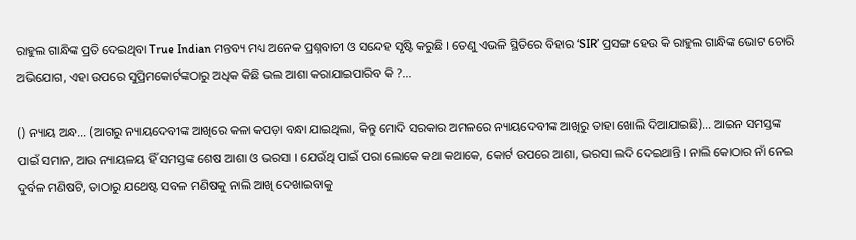ରାହୁଲ ଗାନ୍ଧିଙ୍କ ପ୍ରତି ଦେଇଥିବା True Indian ମନ୍ତବ୍ୟ ମଧ୍ୟ ଅନେକ ପ୍ରଶ୍ନବାଚୀ ଓ ସନ୍ଦେହ ସୃଷ୍ଟି କରୁଛି । ତେଣୁ ଏଭଳି ସ୍ଥିତିରେ ବିହାର ‘SIR’ ପ୍ରସଙ୍ଗ ହେଉ କି ରାହୁଲ ଗାନ୍ଧିଙ୍କ ଭୋଟ ଚୋରି ଅଭିଯୋଗ, ଏହା ଉପରେ ସୁପ୍ରିମକୋର୍ଟଙ୍କଠାରୁ ଅଧିକ କିଛି ଭଲ ଆଶା କରାଯାଇପାରିବ କି ?…

() ନ୍ୟାୟ ଅନ୍ଧ… (ଆଗରୁ ନ୍ୟାୟଦେବୀଙ୍କ ଆଖିରେ କଳା କପଡ଼ା ବନ୍ଧା ଯାଇଥିଲା, କିନ୍ତୁ ମୋଦି ସରକାର ଅମଳରେ ନ୍ୟାୟଦେବୀଙ୍କ ଆଖିରୁ ତାହା ଖୋଲି ଦିଆଯାଇଛି)… ଆଇନ ସମସ୍ତଙ୍କ ପାଇଁ ସମାନ, ଆଉ ନ୍ୟାୟଳୟ ହିଁ ସମସ୍ତଙ୍କ ଶେଷ ଆଶା ଓ ଭରସା । ଯେଉଁଥି ପାଇଁ ପରା ଲୋକେ କଥା କଥାକେ, କୋର୍ଟ ଉପରେ ଆଶା, ଭରସା ଲଦି ଦେଇଥାନ୍ତି । ନାଲି କୋଠାର ନାଁ ନେଇ ଦୁର୍ବଳ ମଣିଷଟି, ତାଠାରୁ ଯଥେଷ୍ଟ ସବଳ ମଣିଷକୁ ନାଲି ଆଖି ଦେଖାଇବାକୁ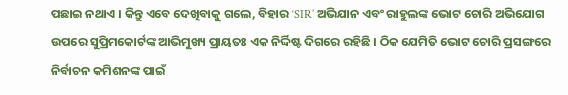ପଛାଇ ନଥାଏ । କିନ୍ତୁ ଏବେ ଦେଖିବାକୁ ଗଲେ, ବିହାର ‘SIR’ ଅଭିଯାନ ଏବଂ ରାହୁଲଙ୍କ ଭୋଟ ଚୋରି ଅଭିଯୋଗ ଉପରେ ସୁପ୍ରିମକୋର୍ଟଙ୍କ ଆଭିମୁଖ୍ୟ ପ୍ରାୟତଃ ଏକ ନିର୍ଦ୍ଦିଷ୍ଟ ଦିଗରେ ରହିଛି । ଠିକ ଯେମିତି ଭୋଟ ଚୋରି ପ୍ରସଙ୍ଗରେ ନିର୍ବାଚନ କମିଶନଙ୍କ ପାଇଁ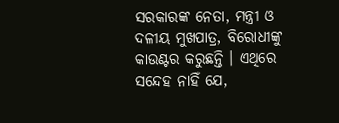ସରକାରଙ୍କ ନେତା, ମନ୍ତ୍ରୀ ଓ ଦଳୀୟ ମୁଖପାତ୍ର, ବିରୋଧୀଙ୍କୁ କାଉଣ୍ଟର କରୁଛନ୍ତି । ଏଥିରେ ସନ୍ଦେହ ନାହିଁ ଯେ,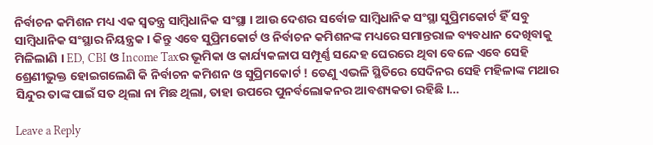ନିର୍ବାଚନ କମିଶନ ମଧ୍ୟ ଏକ ସ୍ବତନ୍ତ୍ର ସାମ୍ବିଧାନିକ ସଂସ୍ଥା । ଆଉ ଦେଶର ସର୍ବୋଚ୍ଚ ସାମ୍ବିଧାନିକ ସଂସ୍ଥା ସୁପ୍ରିମକୋର୍ଟ ହିଁ ସବୁ ସାମ୍ବିଧାନିକ ସଂସ୍ଥାର ନିୟନ୍ତ୍ରକ । କିନ୍ତୁ ଏବେ ସୁପ୍ରିମକୋର୍ଟ ଓ ନିର୍ବାଚନ କମିଶନଙ୍କ ମଧ୍ୟରେ ସମାନ୍ତରାଳ ବ୍ୟବଧାନ ଦେଖିବାକୁ ମିଳିଲାଣି । ED, CBI ଓ Income Taxର ଭୂମିକା ଓ କାର୍ଯ୍ୟକଳାପ ସମ୍ପୂର୍ଣ୍ଣ ସନ୍ଦେହ ଘେରରେ ଥିବା ବେଳେ ଏବେ ସେହି ଶ୍ରେଣୀଭୁକ୍ତ ହୋଇଗଲେଣି କି ନିର୍ବାଚନ କମିଶନ ଓ ସୁପ୍ରିମକୋର୍ଟ ! ତେଣୁ ଏଭଳି ସ୍ଥିତିରେ ସେଦିନର ସେହି ମହିଳାଙ୍କ ମଥାର ସିନ୍ଦୁର ତାଙ୍କ ପାଇଁ ସତ ଥିଲା ନା ମିଛ ଥିଲା, ତାହା ଉପରେ ପୁନର୍ବଲୋକନର ଆବଶ୍ୟକତା ରହିଛି ।…

Leave a Reply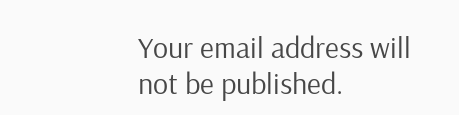Your email address will not be published.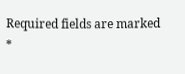Required fields are marked *